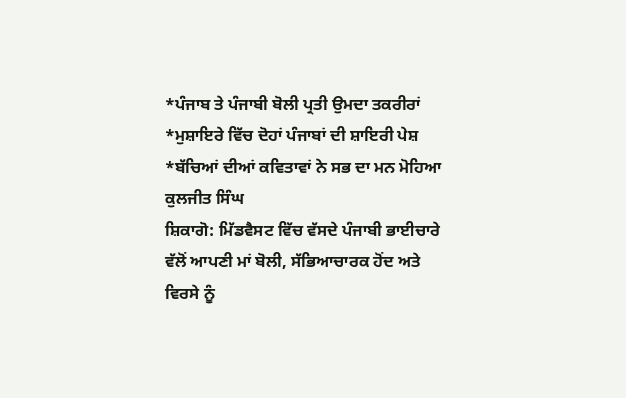*ਪੰਜਾਬ ਤੇ ਪੰਜਾਬੀ ਬੋਲੀ ਪ੍ਰਤੀ ਉਮਦਾ ਤਕਰੀਰਾਂ
*ਮੁਸ਼ਾਇਰੇ ਵਿੱਚ ਦੋਹਾਂ ਪੰਜਾਬਾਂ ਦੀ ਸ਼ਾਇਰੀ ਪੇਸ਼
*ਬੱਚਿਆਂ ਦੀਆਂ ਕਵਿਤਾਵਾਂ ਨੇ ਸਭ ਦਾ ਮਨ ਮੋਹਿਆ
ਕੁਲਜੀਤ ਸਿੰਘ
ਸ਼ਿਕਾਗੋ: ਮਿੱਡਵੈਸਟ ਵਿੱਚ ਵੱਸਦੇ ਪੰਜਾਬੀ ਭਾਈਚਾਰੇ ਵੱਲੋਂ ਆਪਣੀ ਮਾਂ ਬੋਲੀ, ਸੱਭਿਆਚਾਰਕ ਹੋਂਦ ਅਤੇ ਵਿਰਸੇ ਨੂੰ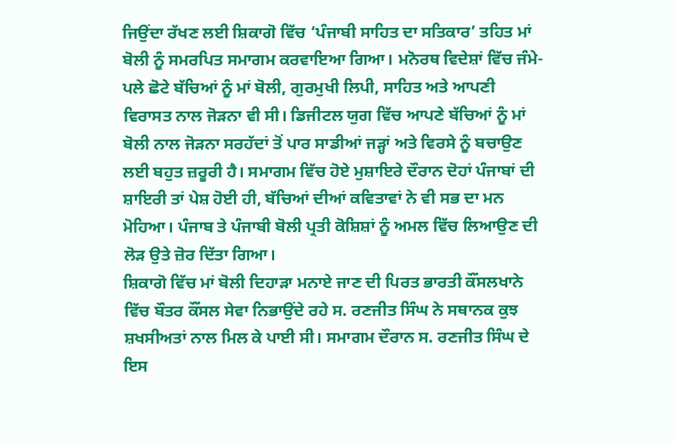ਜਿਉਂਦਾ ਰੱਖਣ ਲਈ ਸ਼ਿਕਾਗੋ ਵਿੱਚ ‘ਪੰਜਾਬੀ ਸਾਹਿਤ ਦਾ ਸਤਿਕਾਰ’ ਤਹਿਤ ਮਾਂ ਬੋਲੀ ਨੂੰ ਸਮਰਪਿਤ ਸਮਾਗਮ ਕਰਵਾਇਆ ਗਿਆ। ਮਨੋਰਥ ਵਿਦੇਸ਼ਾਂ ਵਿੱਚ ਜੰਮੇ-ਪਲੇ ਛੋਟੇ ਬੱਚਿਆਂ ਨੂੰ ਮਾਂ ਬੋਲੀ, ਗੁਰਮੁਖੀ ਲਿਪੀ, ਸਾਹਿਤ ਅਤੇ ਆਪਣੀ ਵਿਰਾਸਤ ਨਾਲ ਜੋੜਨਾ ਵੀ ਸੀ। ਡਿਜੀਟਲ ਯੁਗ ਵਿੱਚ ਆਪਣੇ ਬੱਚਿਆਂ ਨੂੰ ਮਾਂ ਬੋਲੀ ਨਾਲ ਜੋੜਨਾ ਸਰਹੱਦਾਂ ਤੋਂ ਪਾਰ ਸਾਡੀਆਂ ਜੜ੍ਹਾਂ ਅਤੇ ਵਿਰਸੇ ਨੂੰ ਬਚਾਉਣ ਲਈ ਬਹੁਤ ਜ਼ਰੂਰੀ ਹੈ। ਸਮਾਗਮ ਵਿੱਚ ਹੋਏ ਮੁਸ਼ਾਇਰੇ ਦੌਰਾਨ ਦੋਹਾਂ ਪੰਜਾਬਾਂ ਦੀ ਸ਼ਾਇਰੀ ਤਾਂ ਪੇਸ਼ ਹੋਈ ਹੀ, ਬੱਚਿਆਂ ਦੀਆਂ ਕਵਿਤਾਵਾਂ ਨੇ ਵੀ ਸਭ ਦਾ ਮਨ ਮੋਹਿਆ। ਪੰਜਾਬ ਤੇ ਪੰਜਾਬੀ ਬੋਲੀ ਪ੍ਰਤੀ ਕੋਸ਼ਿਸ਼ਾਂ ਨੂੰ ਅਮਲ ਵਿੱਚ ਲਿਆਉਣ ਦੀ ਲੋੜ ਉਤੇ ਜ਼ੋਰ ਦਿੱਤਾ ਗਿਆ।
ਸ਼ਿਕਾਗੋ ਵਿੱਚ ਮਾਂ ਬੋਲੀ ਦਿਹਾੜਾ ਮਨਾਏ ਜਾਣ ਦੀ ਪਿਰਤ ਭਾਰਤੀ ਕੌਂਸਲਖਾਨੇ ਵਿੱਚ ਬੌਤਰ ਕੌਂਸਲ ਸੇਵਾ ਨਿਭਾਉਂਦੇ ਰਹੇ ਸ. ਰਣਜੀਤ ਸਿੰਘ ਨੇ ਸਥਾਨਕ ਕੁਝ ਸ਼ਖਸੀਅਤਾਂ ਨਾਲ ਮਿਲ ਕੇ ਪਾਈ ਸੀ। ਸਮਾਗਮ ਦੌਰਾਨ ਸ. ਰਣਜੀਤ ਸਿੰਘ ਦੇ ਇਸ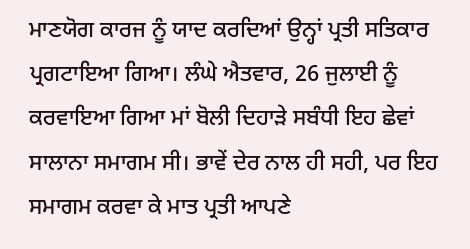ਮਾਣਯੋਗ ਕਾਰਜ ਨੂੰ ਯਾਦ ਕਰਦਿਆਂ ਉਨ੍ਹਾਂ ਪ੍ਰਤੀ ਸਤਿਕਾਰ ਪ੍ਰਗਟਾਇਆ ਗਿਆ। ਲੰਘੇ ਐਤਵਾਰ, 26 ਜੁਲਾਈ ਨੂੰ ਕਰਵਾਇਆ ਗਿਆ ਮਾਂ ਬੋਲੀ ਦਿਹਾੜੇ ਸਬੰਧੀ ਇਹ ਛੇਵਾਂ ਸਾਲਾਨਾ ਸਮਾਗਮ ਸੀ। ਭਾਵੇਂ ਦੇਰ ਨਾਲ ਹੀ ਸਹੀ, ਪਰ ਇਹ ਸਮਾਗਮ ਕਰਵਾ ਕੇ ਮਾਤ ਪ੍ਰਤੀ ਆਪਣੇ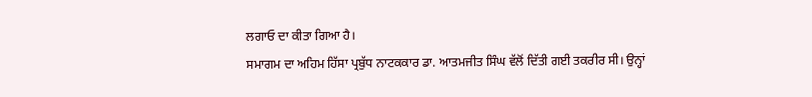ਲਗਾਓ ਦਾ ਕੀਤਾ ਗਿਆ ਹੈ।
ਸਮਾਗਮ ਦਾ ਅਹਿਮ ਹਿੱਸਾ ਪ੍ਰਬੁੱਧ ਨਾਟਕਕਾਰ ਡਾ. ਆਤਮਜੀਤ ਸਿੰਘ ਵੱਲੋਂ ਦਿੱਤੀ ਗਈ ਤਕਰੀਰ ਸੀ। ਉਨ੍ਹਾਂ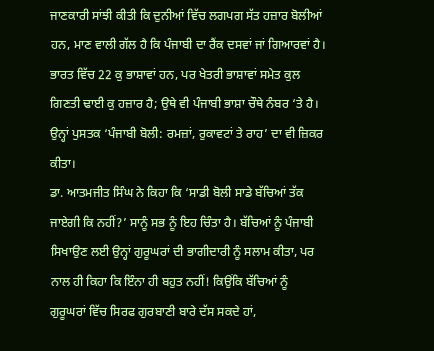ਜਾਣਕਾਰੀ ਸਾਂਝੀ ਕੀਤੀ ਕਿ ਦੁਨੀਆਂ ਵਿੱਚ ਲਗਪਗ ਸੱਤ ਹਜ਼ਾਰ ਬੋਲੀਆਂ ਹਨ, ਮਾਣ ਵਾਲੀ ਗੱਲ ਹੈ ਕਿ ਪੰਜਾਬੀ ਦਾ ਰੈਂਕ ਦਸਵਾਂ ਜਾਂ ਗਿਆਰਵਾਂ ਹੈ। ਭਾਰਤ ਵਿੱਚ 22 ਕੁ ਭਾਸ਼ਾਵਾਂ ਹਨ, ਪਰ ਖੇਤਰੀ ਭਾਸ਼ਾਵਾਂ ਸਮੇਤ ਕੁਲ ਗਿਣਤੀ ਢਾਈ ਕੁ ਹਜ਼ਾਰ ਹੈ; ਉਥੇ ਵੀ ਪੰਜਾਬੀ ਭਾਸ਼ਾ ਚੌਥੇ ਨੰਬਰ ‘ਤੇ ਹੈ। ਉਨ੍ਹਾਂ ਪੁਸਤਕ ‘ਪੰਜਾਬੀ ਬੋਲੀ: ਰਮਜ਼ਾਂ, ਰੁਕਾਵਟਾਂ ਤੇ ਰਾਹ’ ਦਾ ਵੀ ਜ਼ਿਕਰ ਕੀਤਾ।
ਡਾ. ਆਤਮਜੀਤ ਸਿੰਘ ਨੇ ਕਿਹਾ ਕਿ ‘ਸਾਡੀ ਬੋਲੀ ਸਾਡੇ ਬੱਚਿਆਂ ਤੱਕ ਜਾਏਗੀ ਕਿ ਨਹੀਂ?’ ਸਾਨੂੰ ਸਭ ਨੂੰ ਇਹ ਚਿੰਤਾ ਹੈ। ਬੱਚਿਆਂ ਨੂੰ ਪੰਜਾਬੀ ਸਿਖਾਉਣ ਲਈ ਉਨ੍ਹਾਂ ਗੁਰੂਘਰਾਂ ਦੀ ਭਾਗੀਦਾਰੀ ਨੂੰ ਸਲਾਮ ਕੀਤਾ, ਪਰ ਨਾਲ ਹੀ ਕਿਹਾ ਕਿ ਇੰਨਾ ਹੀ ਬਹੁਤ ਨਹੀਂ! ਕਿਉਂਕਿ ਬੱਚਿਆਂ ਨੂੰ ਗੁਰੂਘਰਾਂ ਵਿੱਚ ਸਿਰਫ ਗੁਰਬਾਣੀ ਬਾਰੇ ਦੱਸ ਸਕਦੇ ਹਾਂ,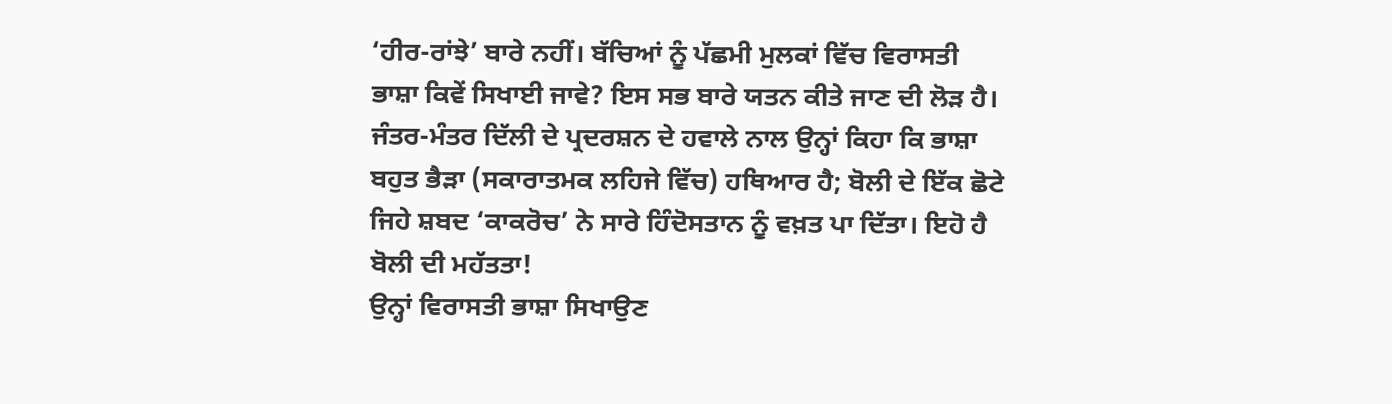‘ਹੀਰ-ਰਾਂਝੇ’ ਬਾਰੇ ਨਹੀਂ। ਬੱਚਿਆਂ ਨੂੰ ਪੱਛਮੀ ਮੁਲਕਾਂ ਵਿੱਚ ਵਿਰਾਸਤੀ ਭਾਸ਼ਾ ਕਿਵੇਂ ਸਿਖਾਈ ਜਾਵੇ? ਇਸ ਸਭ ਬਾਰੇ ਯਤਨ ਕੀਤੇ ਜਾਣ ਦੀ ਲੋੜ ਹੈ। ਜੰਤਰ-ਮੰਤਰ ਦਿੱਲੀ ਦੇ ਪ੍ਰਦਰਸ਼ਨ ਦੇ ਹਵਾਲੇ ਨਾਲ ਉਨ੍ਹਾਂ ਕਿਹਾ ਕਿ ਭਾਸ਼ਾ ਬਹੁਤ ਭੈੜਾ (ਸਕਾਰਾਤਮਕ ਲਹਿਜੇ ਵਿੱਚ) ਹਥਿਆਰ ਹੈ; ਬੋਲੀ ਦੇ ਇੱਕ ਛੋਟੇ ਜਿਹੇ ਸ਼ਬਦ ‘ਕਾਕਰੋਚ’ ਨੇ ਸਾਰੇ ਹਿੰਦੋਸਤਾਨ ਨੂੰ ਵਖ਼ਤ ਪਾ ਦਿੱਤਾ। ਇਹੋ ਹੈ ਬੋਲੀ ਦੀ ਮਹੱਤਤਾ!
ਉਨ੍ਹਾਂ ਵਿਰਾਸਤੀ ਭਾਸ਼ਾ ਸਿਖਾਉਣ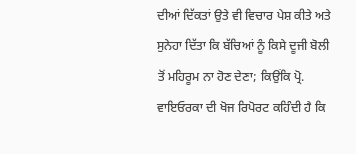ਦੀਆਂ ਦਿੱਕਤਾਂ ਉਤੇ ਵੀ ਵਿਚਾਰ ਪੇਸ਼ ਕੀਤੇ ਅਤੇ ਸੁਨੇਹਾ ਦਿੱਤਾ ਕਿ ਬੱਚਿਆਂ ਨੂੰ ਕਿਸੇ ਦੂਜੀ ਬੋਲੀ ਤੋਂ ਮਹਿਰੂਮ ਨਾ ਹੋਣ ਦੇਣਾ; ਕਿਉਂਕਿ ਪ੍ਰੋ. ਵਾਇਓਰਕਾ ਦੀ ਖੋਜ ਰਿਪੋਰਟ ਕਹਿੰਦੀ ਹੈ ਕਿ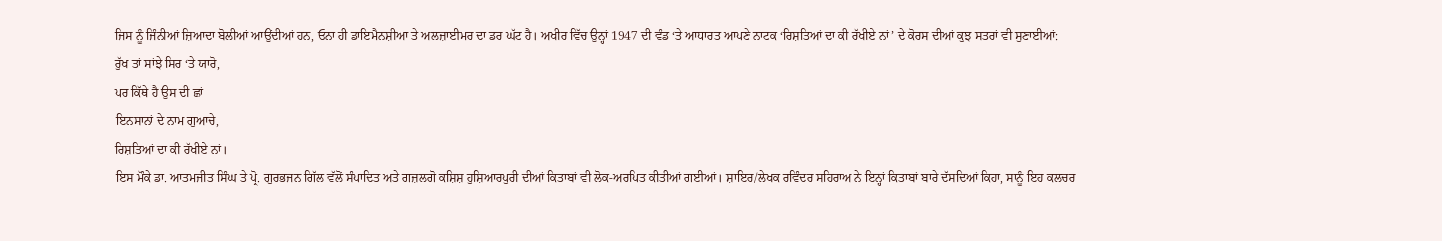ਜਿਸ ਨੂੰ ਜਿੰਨੀਆਂ ਜ਼ਿਆਦਾ ਬੋਲੀਆਂ ਆਉਂਦੀਆਂ ਹਨ, ਓਨਾ ਹੀ ਡਾਇਮੈਨਸ਼ੀਆ ਤੇ ਅਲਜ਼ਾਈਮਰ ਦਾ ਡਰ ਘੱਟ ਹੈ। ਅਖੀਰ ਵਿੱਚ ਉਨ੍ਹਾਂ 1947 ਦੀ ਵੰਡ ‘ਤੇ ਆਧਾਰਤ ਆਪਣੇ ਨਾਟਕ ‘ਰਿਸ਼ਤਿਆਂ ਦਾ ਕੀ ਰੱਖੀਏ ਨਾਂ’ ਦੇ ਕੋਰਸ ਦੀਆਂ ਕੁਝ ਸਤਰਾਂ ਵੀ ਸੁਣਾਈਆਂ:
ਰੁੱਖ ਤਾਂ ਸਾਂਝੇ ਸਿਰ ‘ਤੇ ਯਾਰੋ,
ਪਰ ਕਿੱਥੇ ਹੈ ਉਸ ਦੀ ਛਾਂ
ਇਨਸਾਨਾਂ ਦੇ ਨਾਮ ਗੁਆਚੇ,
ਰਿਸ਼ਤਿਆਂ ਦਾ ਕੀ ਰੱਖੀਏ ਨਾਂ।
ਇਸ ਮੌਕੇ ਡਾ. ਆਤਮਜੀਤ ਸਿੰਘ ਤੇ ਪ੍ਰੋ. ਗੁਰਭਜਨ ਗਿੱਲ ਵੱਲੋਂ ਸੰਪਾਦਿਤ ਅਤੇ ਗਜ਼ਲਗੋ ਕਸ਼ਿਸ਼ ਹੁਸ਼ਿਆਰਪੁਰੀ ਦੀਆਂ ਕਿਤਾਬਾਂ ਵੀ ਲੋਕ-ਅਰਪਿਤ ਕੀਤੀਆਂ ਗਈਆਂ। ਸ਼ਾਇਰ/ਲੇਖਕ ਰਵਿੰਦਰ ਸਹਿਰਾਅ ਨੇ ਇਨ੍ਹਾਂ ਕਿਤਾਬਾਂ ਬਾਰੇ ਦੱਸਦਿਆਂ ਕਿਹਾ, ਸਾਨੂੰ ਇਹ ਕਲਚਰ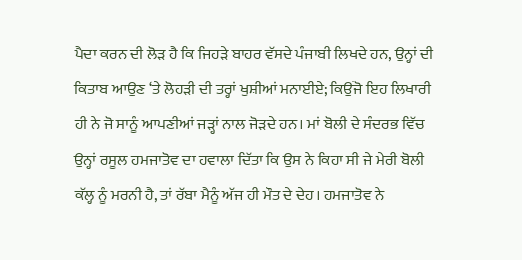ਪੈਦਾ ਕਰਨ ਦੀ ਲੋੜ ਹੈ ਕਿ ਜਿਹੜੇ ਬਾਹਰ ਵੱਸਦੇ ਪੰਜਾਬੀ ਲਿਖਦੇ ਹਨ, ਉਨ੍ਹਾਂ ਦੀ ਕਿਤਾਬ ਆਉਣ ‘ਤੇ ਲੋਹੜੀ ਦੀ ਤਰ੍ਹਾਂ ਖੁਸ਼ੀਆਂ ਮਨਾਈਏ; ਕਿਉਂਜੋ ਇਹ ਲਿਖਾਰੀ ਹੀ ਨੇ ਜੋ ਸਾਨੂੰ ਆਪਣੀਆਂ ਜੜ੍ਹਾਂ ਨਾਲ ਜੋੜਦੇ ਹਨ। ਮਾਂ ਬੋਲੀ ਦੇ ਸੰਦਰਭ ਵਿੱਚ ਉਨ੍ਹਾਂ ਰਸੂਲ ਹਮਜਾਤੋਵ ਦਾ ਹਵਾਲਾ ਦਿੱਤਾ ਕਿ ਉਸ ਨੇ ਕਿਹਾ ਸੀ ਜੇ ਮੇਰੀ ਬੋਲੀ ਕੱਲ੍ਹ ਨੂੰ ਮਰਨੀ ਹੈ, ਤਾਂ ਰੱਬਾ ਮੈਨੂੰ ਅੱਜ ਹੀ ਮੌਤ ਦੇ ਦੇਹ। ਹਮਜਾਤੋਵ ਨੇ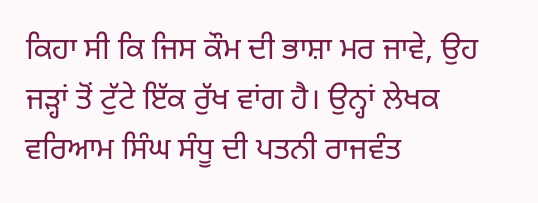ਕਿਹਾ ਸੀ ਕਿ ਜਿਸ ਕੌਮ ਦੀ ਭਾਸ਼ਾ ਮਰ ਜਾਵੇ, ਉਹ ਜੜ੍ਹਾਂ ਤੋਂ ਟੁੱਟੇ ਇੱਕ ਰੁੱਖ ਵਾਂਗ ਹੈ। ਉਨ੍ਹਾਂ ਲੇਖਕ ਵਰਿਆਮ ਸਿੰਘ ਸੰਧੂ ਦੀ ਪਤਨੀ ਰਾਜਵੰਤ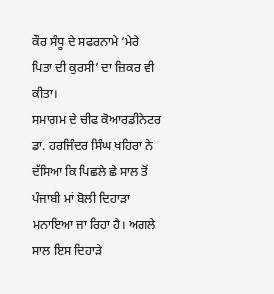ਕੌਰ ਸੰਧੂ ਦੇ ਸਫਰਨਾਮੇ ‘ਮੇਰੇ ਪਿਤਾ ਦੀ ਕੁਰਸੀ’ ਦਾ ਜ਼ਿਕਰ ਵੀ ਕੀਤਾ।
ਸਮਾਗਮ ਦੇ ਚੀਫ ਕੋਆਰਡੀਨੇਟਰ ਡਾ. ਹਰਜਿੰਦਰ ਸਿੰਘ ਖਹਿਰਾ ਨੇ ਦੱਸਿਆ ਕਿ ਪਿਛਲੇ ਛੇ ਸਾਲ ਤੋਂ ਪੰਜਾਬੀ ਮਾਂ ਬੋਲੀ ਦਿਹਾੜਾ ਮਨਾਇਆ ਜਾ ਰਿਹਾ ਹੈ। ਅਗਲੇ ਸਾਲ ਇਸ ਦਿਹਾੜੇ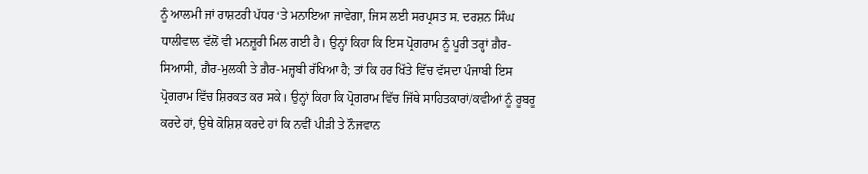ਨੂੰ ਆਲਮੀ ਜਾਂ ਰਾਸ਼ਟਰੀ ਪੱਧਰ ‘ਤੇ ਮਨਾਇਆ ਜਾਵੇਗਾ, ਜਿਸ ਲਈ ਸਰਪ੍ਰਸਤ ਸ. ਦਰਸ਼ਨ ਸਿੰਘ ਧਾਲੀਵਾਲ ਵੱਲੋਂ ਵੀ ਮਨਜ਼ੂਰੀ ਮਿਲ ਗਈ ਹੈ। ਉਨ੍ਹਾਂ ਕਿਹਾ ਕਿ ਇਸ ਪ੍ਰੋਗਰਾਮ ਨੂੰ ਪੂਰੀ ਤਰ੍ਹਾਂ ਗ਼ੈਰ-ਸਿਆਸੀ, ਗ਼ੈਰ-ਮੁਲਕੀ ਤੇ ਗ਼ੈਰ-ਮਜ਼੍ਹਬੀ ਰੱਖਿਆ ਹੈ; ਤਾਂ ਕਿ ਹਰ ਖਿੱਤੇ ਵਿੱਚ ਵੱਸਦਾ ਪੰਜਾਬੀ ਇਸ ਪ੍ਰੋਗਰਾਮ ਵਿੱਚ ਸ਼ਿਰਕਤ ਕਰ ਸਕੇ। ਉਨ੍ਹਾਂ ਕਿਹਾ ਕਿ ਪ੍ਰੋਗਰਾਮ ਵਿੱਚ ਜਿੱਥੇ ਸਾਹਿਤਕਾਰਾਂ/ਕਵੀਆਂ ਨੂੰ ਰੂਬਰੂ ਕਰਦੇ ਹਾਂ, ਉਥੇ ਕੋਸ਼ਿਸ਼ ਕਰਦੇ ਹਾਂ ਕਿ ਨਵੀਂ ਪੀੜੀ ਤੇ ਨੌਜਵਾਨ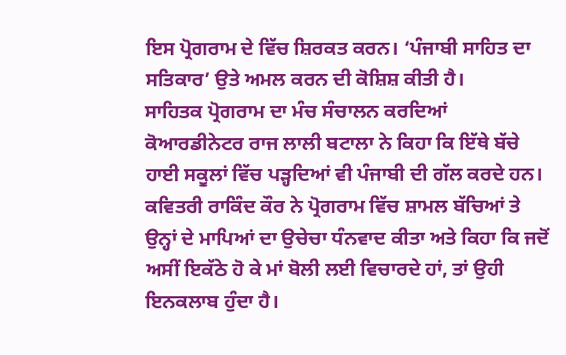ਇਸ ਪ੍ਰੋਗਰਾਮ ਦੇ ਵਿੱਚ ਸ਼ਿਰਕਤ ਕਰਨ। ‘ਪੰਜਾਬੀ ਸਾਹਿਤ ਦਾ ਸਤਿਕਾਰ’ ਉਤੇ ਅਮਲ ਕਰਨ ਦੀ ਕੋਸ਼ਿਸ਼ ਕੀਤੀ ਹੈ।
ਸਾਹਿਤਕ ਪ੍ਰੋਗਰਾਮ ਦਾ ਮੰਚ ਸੰਚਾਲਨ ਕਰਦਿਆਂ ਕੋਆਰਡੀਨੇਟਰ ਰਾਜ ਲਾਲੀ ਬਟਾਲਾ ਨੇ ਕਿਹਾ ਕਿ ਇੱਥੇ ਬੱਚੇ ਹਾਈ ਸਕੂਲਾਂ ਵਿੱਚ ਪੜ੍ਹਦਿਆਂ ਵੀ ਪੰਜਾਬੀ ਦੀ ਗੱਲ ਕਰਦੇ ਹਨ। ਕਵਿਤਰੀ ਰਾਕਿੰਦ ਕੌਰ ਨੇ ਪ੍ਰੋਗਰਾਮ ਵਿੱਚ ਸ਼ਾਮਲ ਬੱਚਿਆਂ ਤੇ ਉਨ੍ਹਾਂ ਦੇ ਮਾਪਿਆਂ ਦਾ ਉਚੇਚਾ ਧੰਨਵਾਦ ਕੀਤਾ ਅਤੇ ਕਿਹਾ ਕਿ ਜਦੋਂ ਅਸੀਂ ਇਕੱਠੇ ਹੋ ਕੇ ਮਾਂ ਬੋਲੀ ਲਈ ਵਿਚਾਰਦੇ ਹਾਂ, ਤਾਂ ਉਹੀ ਇਨਕਲਾਬ ਹੁੰਦਾ ਹੈ।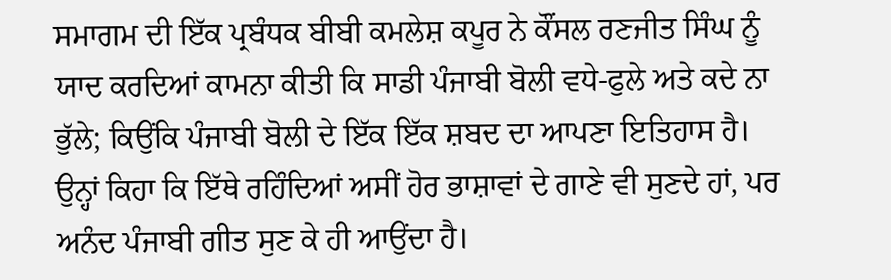ਸਮਾਗਮ ਦੀ ਇੱਕ ਪ੍ਰਬੰਧਕ ਬੀਬੀ ਕਮਲੇਸ਼ ਕਪੂਰ ਨੇ ਕੌਂਸਲ ਰਣਜੀਤ ਸਿੰਘ ਨੂੰ ਯਾਦ ਕਰਦਿਆਂ ਕਾਮਨਾ ਕੀਤੀ ਕਿ ਸਾਡੀ ਪੰਜਾਬੀ ਬੋਲੀ ਵਧੇ-ਫੁਲੇ ਅਤੇ ਕਦੇ ਨਾ ਭੁੱਲੇ; ਕਿਉਂਕਿ ਪੰਜਾਬੀ ਬੋਲੀ ਦੇ ਇੱਕ ਇੱਕ ਸ਼ਬਦ ਦਾ ਆਪਣਾ ਇਤਿਹਾਸ ਹੈ। ਉਨ੍ਹਾਂ ਕਿਹਾ ਕਿ ਇੱਥੇ ਰਹਿੰਦਿਆਂ ਅਸੀਂ ਹੋਰ ਭਾਸ਼ਾਵਾਂ ਦੇ ਗਾਣੇ ਵੀ ਸੁਣਦੇ ਹਾਂ, ਪਰ ਅਨੰਦ ਪੰਜਾਬੀ ਗੀਤ ਸੁਣ ਕੇ ਹੀ ਆਉਂਦਾ ਹੈ।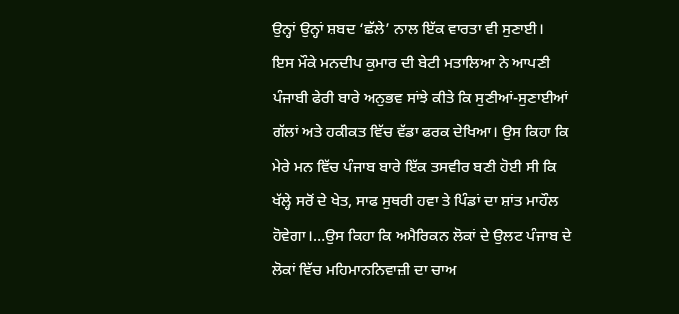ਉਨ੍ਹਾਂ ਉਨ੍ਹਾਂ ਸ਼ਬਦ ‘ਛੱਲੇ’ ਨਾਲ ਇੱਕ ਵਾਰਤਾ ਵੀ ਸੁਣਾਈ।
ਇਸ ਮੌਕੇ ਮਨਦੀਪ ਕੁਮਾਰ ਦੀ ਬੇਟੀ ਮਤਾਲਿਆ ਨੇ ਆਪਣੀ ਪੰਜਾਬੀ ਫੇਰੀ ਬਾਰੇ ਅਨੁਭਵ ਸਾਂਝੇ ਕੀਤੇ ਕਿ ਸੁਣੀਆਂ-ਸੁਣਾਈਆਂ ਗੱਲਾਂ ਅਤੇ ਹਕੀਕਤ ਵਿੱਚ ਵੱਡਾ ਫਰਕ ਦੇਖਿਆ। ਉਸ ਕਿਹਾ ਕਿ ਮੇਰੇ ਮਨ ਵਿੱਚ ਪੰਜਾਬ ਬਾਰੇ ਇੱਕ ਤਸਵੀਰ ਬਣੀ ਹੋਈ ਸੀ ਕਿ ਖੱਲ੍ਹੇ ਸਰੋਂ ਦੇ ਖੇਤ, ਸਾਫ ਸੁਥਰੀ ਹਵਾ ਤੇ ਪਿੰਡਾਂ ਦਾ ਸ਼ਾਂਤ ਮਾਹੌਲ ਹੋਵੇਗਾ।…ਉਸ ਕਿਹਾ ਕਿ ਅਮੈਰਿਕਨ ਲੋਕਾਂ ਦੇ ਉਲਟ ਪੰਜਾਬ ਦੇ ਲੋਕਾਂ ਵਿੱਚ ਮਹਿਮਾਨਨਿਵਾਜ਼ੀ ਦਾ ਚਾਅ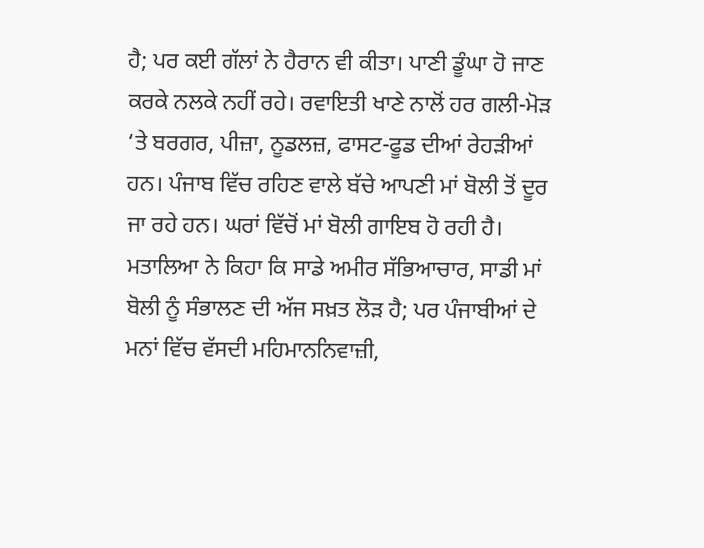ਹੈ; ਪਰ ਕਈ ਗੱਲਾਂ ਨੇ ਹੈਰਾਨ ਵੀ ਕੀਤਾ। ਪਾਣੀ ਡੂੰਘਾ ਹੋ ਜਾਣ ਕਰਕੇ ਨਲਕੇ ਨਹੀਂ ਰਹੇ। ਰਵਾਇਤੀ ਖਾਣੇ ਨਾਲੋਂ ਹਰ ਗਲੀ-ਮੋੜ ‘ਤੇ ਬਰਗਰ, ਪੀਜ਼ਾ, ਨੂਡਲਜ਼, ਫਾਸਟ-ਫੂਡ ਦੀਆਂ ਰੇਹੜੀਆਂ ਹਨ। ਪੰਜਾਬ ਵਿੱਚ ਰਹਿਣ ਵਾਲੇ ਬੱਚੇ ਆਪਣੀ ਮਾਂ ਬੋਲੀ ਤੋਂ ਦੂਰ ਜਾ ਰਹੇ ਹਨ। ਘਰਾਂ ਵਿੱਚੋਂ ਮਾਂ ਬੋਲੀ ਗਾਇਬ ਹੋ ਰਹੀ ਹੈ। ਮਤਾਲਿਆ ਨੇ ਕਿਹਾ ਕਿ ਸਾਡੇ ਅਮੀਰ ਸੱਭਿਆਚਾਰ, ਸਾਡੀ ਮਾਂ ਬੋਲੀ ਨੂੰ ਸੰਭਾਲਣ ਦੀ ਅੱਜ ਸਖ਼ਤ ਲੋੜ ਹੈ; ਪਰ ਪੰਜਾਬੀਆਂ ਦੇ ਮਨਾਂ ਵਿੱਚ ਵੱਸਦੀ ਮਹਿਮਾਨਨਿਵਾਜ਼ੀ,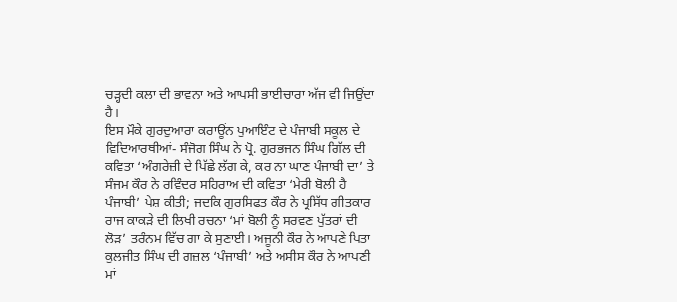ਚੜ੍ਹਦੀ ਕਲਾ ਦੀ ਭਾਵਨਾ ਅਤੇ ਆਪਸੀ ਭਾਈਚਾਰਾ ਅੱਜ ਵੀ ਜਿਉਂਦਾ ਹੈ।
ਇਸ ਮੌਕੇ ਗੁਰਦੁਆਰਾ ਕਰਾਊਂਨ ਪੁਆਇੰਟ ਦੇ ਪੰਜਾਬੀ ਸਕੂਲ ਦੇ ਵਿਦਿਆਰਥੀਆਂ- ਸੰਜੋਗ ਸਿੰਘ ਨੇ ਪ੍ਰੋ. ਗੁਰਭਜਨ ਸਿੰਘ ਗਿੱਲ ਦੀ ਕਵਿਤਾ ‘ਅੰਗਰੇਜ਼ੀ ਦੇ ਪਿੱਛੇ ਲੱਗ ਕੇ, ਕਰ ਨਾ ਘਾਣ ਪੰਜਾਬੀ ਦਾ’ ਤੇ ਸੰਜਮ ਕੌਰ ਨੇ ਰਵਿੰਦਰ ਸਹਿਰਾਅ ਦੀ ਕਵਿਤਾ ‘ਮੇਰੀ ਬੋਲੀ ਹੈ ਪੰਜਾਬੀ’ ਪੇਸ਼ ਕੀਤੀ; ਜਦਕਿ ਗੁਰਸਿਫਤ ਕੌਰ ਨੇ ਪ੍ਰਸਿੱਧ ਗੀਤਕਾਰ ਰਾਜ ਕਾਕੜੇ ਦੀ ਲਿਖੀ ਰਚਨਾ ‘ਮਾਂ ਬੋਲੀ ਨੂੰ ਸਰਵਣ ਪੁੱਤਰਾਂ ਦੀ ਲੋੜ’ ਤਰੰਨਮ ਵਿੱਚ ਗਾ ਕੇ ਸੁਣਾਈ। ਅਜੂਨੀ ਕੌਰ ਨੇ ਆਪਣੇ ਪਿਤਾ ਕੁਲਜੀਤ ਸਿੰਘ ਦੀ ਗਜ਼ਲ ‘ਪੰਜਾਬੀ’ ਅਤੇ ਅਸੀਸ ਕੌਰ ਨੇ ਆਪਣੀ ਮਾਂ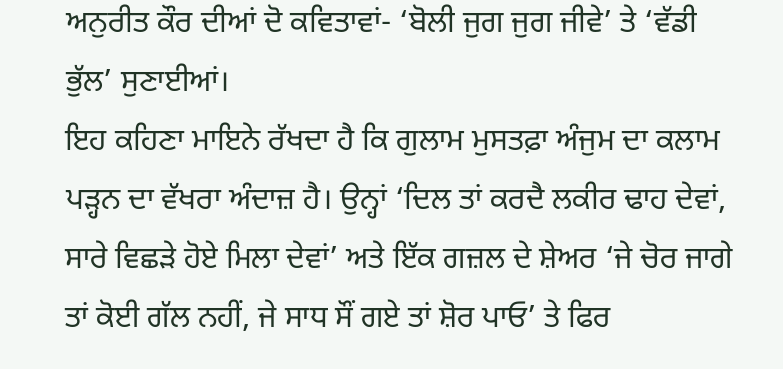ਅਨੁਰੀਤ ਕੌਰ ਦੀਆਂ ਦੋ ਕਵਿਤਾਵਾਂ- ‘ਬੋਲੀ ਜੁਗ ਜੁਗ ਜੀਵੇ’ ਤੇ ‘ਵੱਡੀ ਭੁੱਲ’ ਸੁਣਾਈਆਂ।
ਇਹ ਕਹਿਣਾ ਮਾਇਨੇ ਰੱਖਦਾ ਹੈ ਕਿ ਗੁਲਾਮ ਮੁਸਤਫ਼ਾ ਅੰਜੁਮ ਦਾ ਕਲਾਮ ਪੜ੍ਹਨ ਦਾ ਵੱਖਰਾ ਅੰਦਾਜ਼ ਹੈ। ਉਨ੍ਹਾਂ ‘ਦਿਲ ਤਾਂ ਕਰਦੈ ਲਕੀਰ ਢਾਹ ਦੇਵਾਂ, ਸਾਰੇ ਵਿਛੜੇ ਹੋਏ ਮਿਲਾ ਦੇਵਾਂ’ ਅਤੇ ਇੱਕ ਗਜ਼ਲ ਦੇ ਸ਼ੇਅਰ ‘ਜੇ ਚੋਰ ਜਾਗੇ ਤਾਂ ਕੋਈ ਗੱਲ ਨਹੀਂ, ਜੇ ਸਾਧ ਸੌਂ ਗਏ ਤਾਂ ਸ਼ੋਰ ਪਾਓ’ ਤੇ ਫਿਰ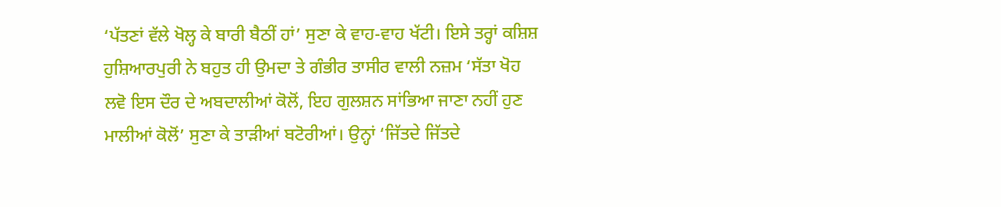‘ਪੱਤਣਾਂ ਵੱਲੇ ਖੋਲ੍ਹ ਕੇ ਬਾਰੀ ਬੈਠੀਂ ਹਾਂ’ ਸੁਣਾ ਕੇ ਵਾਹ-ਵਾਹ ਖੱਟੀ। ਇਸੇ ਤਰ੍ਹਾਂ ਕਸ਼ਿਸ਼ ਹੁਸ਼ਿਆਰਪੁਰੀ ਨੇ ਬਹੁਤ ਹੀ ਉਮਦਾ ਤੇ ਗੰਭੀਰ ਤਾਸੀਰ ਵਾਲੀ ਨਜ਼ਮ ‘ਸੱਤਾ ਖੋਹ ਲਵੋ ਇਸ ਦੌਰ ਦੇ ਅਬਦਾਲੀਆਂ ਕੋਲੋਂ, ਇਹ ਗੁਲਸ਼ਨ ਸਾਂਭਿਆ ਜਾਣਾ ਨਹੀਂ ਹੁਣ ਮਾਲੀਆਂ ਕੋਲੋਂ’ ਸੁਣਾ ਕੇ ਤਾੜੀਆਂ ਬਟੋਰੀਆਂ। ਉਨ੍ਹਾਂ ‘ਜਿੱਤਦੇ ਜਿੱਤਦੇ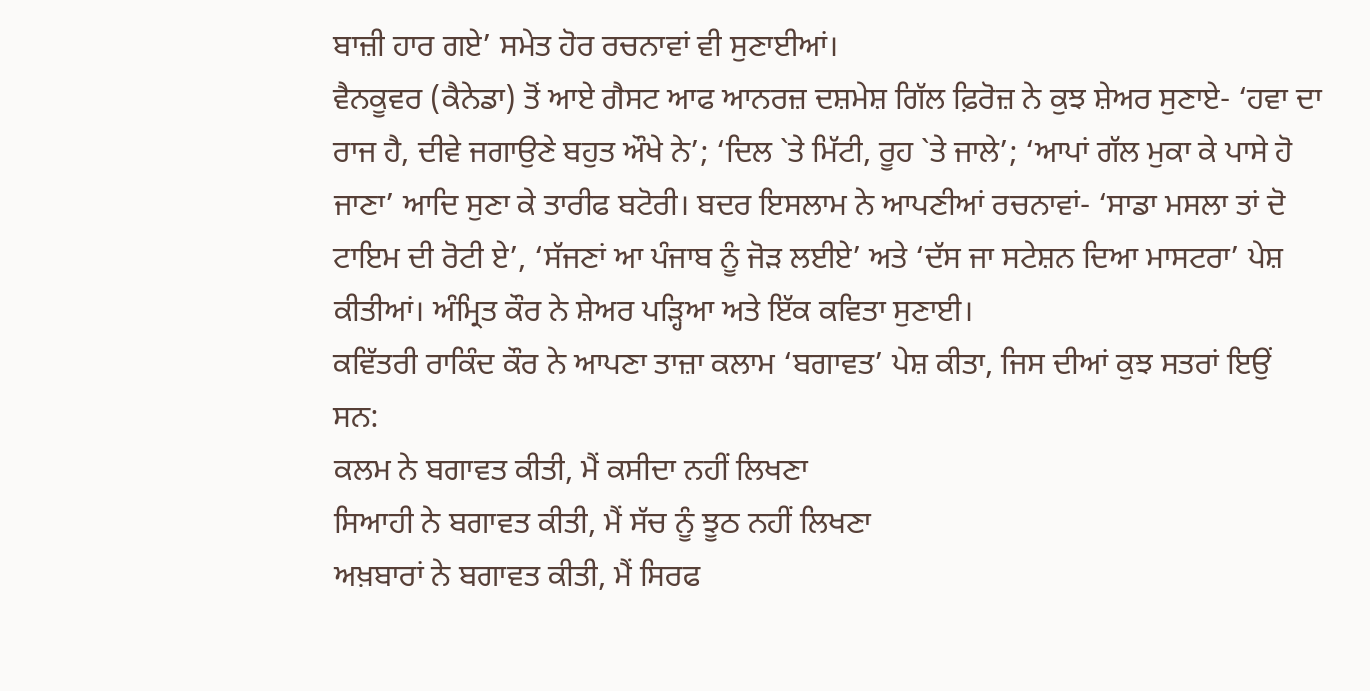ਬਾਜ਼ੀ ਹਾਰ ਗਏ’ ਸਮੇਤ ਹੋਰ ਰਚਨਾਵਾਂ ਵੀ ਸੁਣਾਈਆਂ।
ਵੈਨਕੂਵਰ (ਕੈਨੇਡਾ) ਤੋਂ ਆਏ ਗੈਸਟ ਆਫ ਆਨਰਜ਼ ਦਸ਼ਮੇਸ਼ ਗਿੱਲ ਫ਼ਿਰੋਜ਼ ਨੇ ਕੁਝ ਸ਼ੇਅਰ ਸੁਣਾਏ- ‘ਹਵਾ ਦਾ ਰਾਜ ਹੈ, ਦੀਵੇ ਜਗਾਉਣੇ ਬਹੁਤ ਔਖੇ ਨੇ’; ‘ਦਿਲ `ਤੇ ਮਿੱਟੀ, ਰੂਹ `ਤੇ ਜਾਲੇ’; ‘ਆਪਾਂ ਗੱਲ ਮੁਕਾ ਕੇ ਪਾਸੇ ਹੋ ਜਾਣਾ’ ਆਦਿ ਸੁਣਾ ਕੇ ਤਾਰੀਫ ਬਟੋਰੀ। ਬਦਰ ਇਸਲਾਮ ਨੇ ਆਪਣੀਆਂ ਰਚਨਾਵਾਂ- ‘ਸਾਡਾ ਮਸਲਾ ਤਾਂ ਦੋ ਟਾਇਮ ਦੀ ਰੋਟੀ ਏ’, ‘ਸੱਜਣਾਂ ਆ ਪੰਜਾਬ ਨੂੰ ਜੋੜ ਲਈਏ’ ਅਤੇ ‘ਦੱਸ ਜਾ ਸਟੇਸ਼ਨ ਦਿਆ ਮਾਸਟਰਾ’ ਪੇਸ਼ ਕੀਤੀਆਂ। ਅੰਮ੍ਰਿਤ ਕੌਰ ਨੇ ਸ਼ੇਅਰ ਪੜ੍ਹਿਆ ਅਤੇ ਇੱਕ ਕਵਿਤਾ ਸੁਣਾਈ।
ਕਵਿੱਤਰੀ ਰਾਕਿੰਦ ਕੌਰ ਨੇ ਆਪਣਾ ਤਾਜ਼ਾ ਕਲਾਮ ‘ਬਗਾਵਤ’ ਪੇਸ਼ ਕੀਤਾ, ਜਿਸ ਦੀਆਂ ਕੁਝ ਸਤਰਾਂ ਇਉਂ ਸਨ:
ਕਲਮ ਨੇ ਬਗਾਵਤ ਕੀਤੀ, ਮੈਂ ਕਸੀਦਾ ਨਹੀਂ ਲਿਖਣਾ
ਸਿਆਹੀ ਨੇ ਬਗਾਵਤ ਕੀਤੀ, ਮੈਂ ਸੱਚ ਨੂੰ ਝੂਠ ਨਹੀਂ ਲਿਖਣਾ
ਅਖ਼ਬਾਰਾਂ ਨੇ ਬਗਾਵਤ ਕੀਤੀ, ਮੈਂ ਸਿਰਫ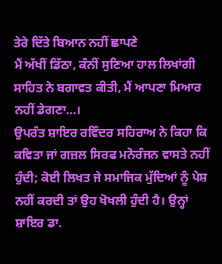ਤੇਰੇ ਦਿੱਤੇ ਬਿਆਨ ਨਹੀਂ ਛਾਪਣੇ
ਮੈਂ ਅੱਖੀਂ ਡਿੱਠਾ, ਕੰਨੀਂ ਸੁਣਿਆ ਹਾਲ ਲਿਖਾਂਗੀ
ਸਾਹਿਤ ਨੇ ਬਗਾਵਤ ਕੀਤੀ, ਮੈਂ ਆਪਣਾ ਮਿਆਰ ਨਹੀਂ ਡੇਗਣਾ…।
ਉਪਰੰਤ ਸ਼ਾਇਰ ਰਵਿੰਦਰ ਸਹਿਰਾਅ ਨੇ ਕਿਹਾ ਕਿ ਕਵਿਤਾ ਜਾਂ ਗਜ਼ਲ ਸਿਰਫ ਮਨੋਰੰਜਨ ਵਾਸਤੇ ਨਹੀਂ ਹੁੰਦੀ; ਕੋਈ ਲਿਖਤ ਜੇ ਸਮਾਜਿਕ ਮੁੱਦਿਆਂ ਨੂੰ ਪੇਸ਼ ਨਹੀਂ ਕਰਦੀ ਤਾਂ ਉਹ ਖੋਖਲੀ ਹੁੰਦੀ ਹੈ। ਉਨ੍ਹਾਂ ਸ਼ਾਇਰ ਡਾ.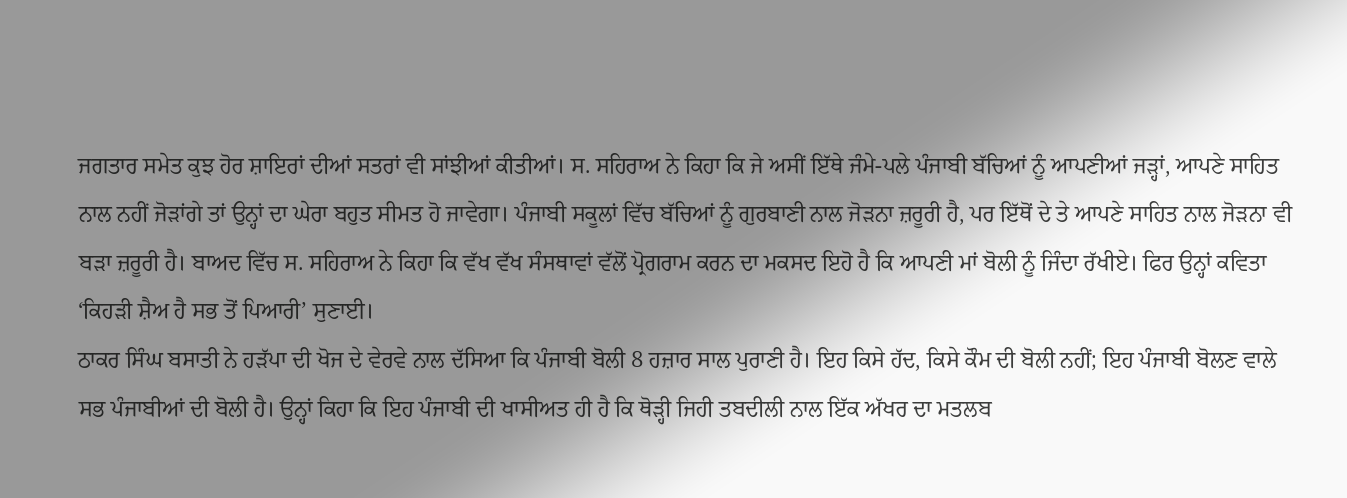ਜਗਤਾਰ ਸਮੇਤ ਕੁਝ ਹੋਰ ਸ਼ਾਇਰਾਂ ਦੀਆਂ ਸਤਰਾਂ ਵੀ ਸਾਂਝੀਆਂ ਕੀਤੀਆਂ। ਸ. ਸਹਿਰਾਅ ਨੇ ਕਿਹਾ ਕਿ ਜੇ ਅਸੀਂ ਇੱਥੇ ਜੰਮੇ-ਪਲੇ ਪੰਜਾਬੀ ਬੱਚਿਆਂ ਨੂੰ ਆਪਣੀਆਂ ਜੜ੍ਹਾਂ, ਆਪਣੇ ਸਾਹਿਤ ਨਾਲ ਨਹੀਂ ਜੋੜਾਂਗੇ ਤਾਂ ਉਨ੍ਹਾਂ ਦਾ ਘੇਰਾ ਬਹੁਤ ਸੀਮਤ ਹੋ ਜਾਵੇਗਾ। ਪੰਜਾਬੀ ਸਕੂਲਾਂ ਵਿੱਚ ਬੱਚਿਆਂ ਨੂੰ ਗੁਰਬਾਣੀ ਨਾਲ ਜੋੜਨਾ ਜ਼ਰੂਰੀ ਹੈ, ਪਰ ਇੱਥੋਂ ਦੇ ਤੇ ਆਪਣੇ ਸਾਹਿਤ ਨਾਲ ਜੋੜਨਾ ਵੀ ਬੜਾ ਜ਼ਰੂਰੀ ਹੈ। ਬਾਅਦ ਵਿੱਚ ਸ. ਸਹਿਰਾਅ ਨੇ ਕਿਹਾ ਕਿ ਵੱਖ ਵੱਖ ਸੰਸਥਾਵਾਂ ਵੱਲੋਂ ਪ੍ਰੋਗਰਾਮ ਕਰਨ ਦਾ ਮਕਸਦ ਇਹੋ ਹੈ ਕਿ ਆਪਣੀ ਮਾਂ ਬੋਲੀ ਨੂੰ ਜਿੰਦਾ ਰੱਖੀਏ। ਫਿਰ ਉਨ੍ਹਾਂ ਕਵਿਤਾ ‘ਕਿਹੜੀ ਸ਼ੈਅ ਹੈ ਸਭ ਤੋਂ ਪਿਆਰੀ’ ਸੁਣਾਈ।
ਠਾਕਰ ਸਿੰਘ ਬਸਾਤੀ ਨੇ ਹੜੱਪਾ ਦੀ ਖੋਜ ਦੇ ਵੇਰਵੇ ਨਾਲ ਦੱਸਿਆ ਕਿ ਪੰਜਾਬੀ ਬੋਲੀ 8 ਹਜ਼ਾਰ ਸਾਲ ਪੁਰਾਣੀ ਹੈ। ਇਹ ਕਿਸੇ ਹੱਦ, ਕਿਸੇ ਕੌਮ ਦੀ ਬੋਲੀ ਨਹੀਂ; ਇਹ ਪੰਜਾਬੀ ਬੋਲਣ ਵਾਲੇ ਸਭ ਪੰਜਾਬੀਆਂ ਦੀ ਬੋਲੀ ਹੈ। ਉਨ੍ਹਾਂ ਕਿਹਾ ਕਿ ਇਹ ਪੰਜਾਬੀ ਦੀ ਖਾਸੀਅਤ ਹੀ ਹੈ ਕਿ ਥੋੜ੍ਹੀ ਜਿਹੀ ਤਬਦੀਲੀ ਨਾਲ ਇੱਕ ਅੱਖਰ ਦਾ ਮਤਲਬ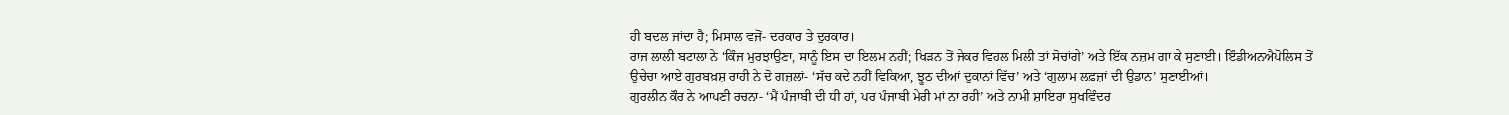ਹੀ ਬਦਲ ਜਾਂਦਾ ਹੈ; ਮਿਸਾਲ ਵਜੋਂ- ਦਰਕਾਰ ਤੇ ਦੁਰਕਾਰ।
ਰਾਜ ਲਾਲੀ ਬਟਾਲਾ ਨੇ ‘ਕਿੰਜ ਮੁਰਝਾਉਣਾ, ਸਾਨੂੰ ਇਸ ਦਾ ਇਲਮ ਨਹੀਂ; ਖਿੜਨ ਤੋਂ ਜੇਕਰ ਵਿਹਲ ਮਿਲੀ ਤਾਂ ਸੋਚਾਂਗੇ’ ਅਤੇ ਇੱਕ ਨਜ਼ਮ ਗਾ ਕੇ ਸੁਣਾਈ। ਇੰਡੀਅਨਐਪੋਲਿਸ ਤੋਂ ਉਚੇਚਾ ਆਏ ਗੁਰਬਖ਼ਸ਼ ਰਾਹੀ ਨੇ ਦੋ ਗਜ਼ਲਾਂ- ‘ਸੱਚ ਕਦੇ ਨਹੀਂ ਵਿਕਿਆ, ਝੂਠ ਦੀਆਂ ਦੁਕਾਨਾਂ ਵਿੱਚ’ ਅਤੇ ‘ਗੁਲਾਮ ਲਫ਼ਜ਼ਾਂ ਦੀ ਉਡਾਨ’ ਸੁਣਾਈਆਂ।
ਗੁਰਲੀਨ ਕੌਰ ਨੇ ਆਪਣੀ ਰਚਨਾ- ‘ਮੈਂ ਪੰਜਾਬੀ ਦੀ ਧੀ ਹਾਂ, ਪਰ ਪੰਜਾਬੀ ਮੇਰੀ ਮਾਂ ਨਾ ਰਹੀ’ ਅਤੇ ਨਾਮੀ ਸ਼ਾਇਰਾ ਸੁਖਵਿੰਦਰ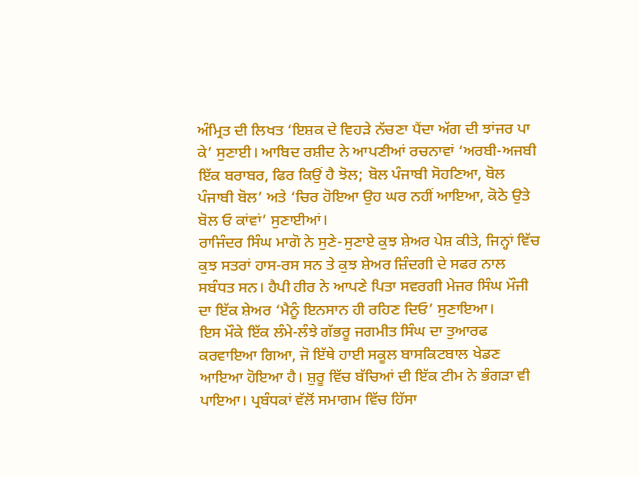ਅੰਮ੍ਰਿਤ ਦੀ ਲਿਖਤ ‘ਇਸ਼ਕ ਦੇ ਵਿਹੜੇ ਨੱਚਣਾ ਪੈਂਦਾ ਅੱਗ ਦੀ ਝਾਂਜਰ ਪਾ ਕੇ’ ਸੁਣਾਈ। ਆਬਿਦ ਰਸ਼ੀਦ ਨੇ ਆਪਣੀਆਂ ਰਚਨਾਵਾਂ ‘ਅਰਬੀ-ਅਜਬੀ ਇੱਕ ਬਰਾਬਰ, ਫਿਰ ਕਿਉਂ ਹੈ ਝੋਲ; ਬੋਲ ਪੰਜਾਬੀ ਸੋਹਣਿਆ, ਬੋਲ ਪੰਜਾਬੀ ਬੋਲ’ ਅਤੇ ‘ਚਿਰ ਹੋਇਆ ਉਹ ਘਰ ਨਹੀਂ ਆਇਆ, ਕੋਠੇ ਉਤੇ ਬੋਲ ਓ ਕਾਂਵਾਂ’ ਸੁਣਾਈਆਂ।
ਰਾਜਿੰਦਰ ਸਿੰਘ ਮਾਗੋ ਨੇ ਸੁਣੇ-ਸੁਣਾਏ ਕੁਝ ਸ਼ੇਅਰ ਪੇਸ਼ ਕੀਤੇ, ਜਿਨ੍ਹਾਂ ਵਿੱਚ ਕੁਝ ਸਤਰਾਂ ਹਾਸ-ਰਸ ਸਨ ਤੇ ਕੁਝ ਸ਼ੇਅਰ ਜ਼ਿੰਦਗੀ ਦੇ ਸਫਰ ਨਾਲ ਸਬੰਧਤ ਸਨ। ਹੈਪੀ ਹੀਰ ਨੇ ਆਪਣੇ ਪਿਤਾ ਸਵਰਗੀ ਮੇਜਰ ਸਿੰਘ ਮੌਜੀ ਦਾ ਇੱਕ ਸ਼ੇਅਰ ‘ਮੈਨੂੰ ਇਨਸਾਨ ਹੀ ਰਹਿਣ ਦਿਓ’ ਸੁਣਾਇਆ।
ਇਸ ਮੌਕੇ ਇੱਕ ਲੰਮੇ-ਲੰਝੇ ਗੱਭਰੂ ਜਗਮੀਤ ਸਿੰਘ ਦਾ ਤੁਆਰਫ ਕਰਵਾਇਆ ਗਿਆ, ਜੋ ਇੱਥੇ ਹਾਈ ਸਕੂਲ ਬਾਸਕਿਟਬਾਲ ਖੇਡਣ ਆਇਆ ਹੋਇਆ ਹੈ। ਸ਼ੁਰੂ ਵਿੱਚ ਬੱਚਿਆਂ ਦੀ ਇੱਕ ਟੀਮ ਨੇ ਭੰਗੜਾ ਵੀ ਪਾਇਆ। ਪ੍ਰਬੰਧਕਾਂ ਵੱਲੋਂ ਸਮਾਗਮ ਵਿੱਚ ਹਿੱਸਾ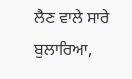ਲੈਣ ਵਾਲੇ ਸਾਰੇ ਬੁਲਾਰਿਆ,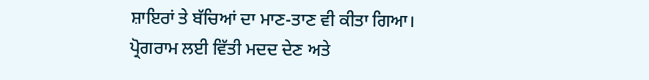ਸ਼ਾਇਰਾਂ ਤੇ ਬੱਚਿਆਂ ਦਾ ਮਾਣ-ਤਾਣ ਵੀ ਕੀਤਾ ਗਿਆ।
ਪ੍ਰੋਗਰਾਮ ਲਈ ਵਿੱਤੀ ਮਦਦ ਦੇਣ ਅਤੇ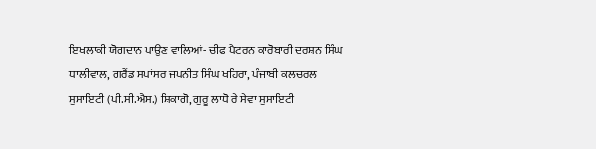ਇਖਲਾਕੀ ਯੋਗਦਾਨ ਪਾਉਣ ਵਾਲਿਆਂ- ਚੀਫ ਪੈਟਰਨ ਕਾਰੋਬਾਰੀ ਦਰਸ਼ਨ ਸਿੰਘ ਧਾਲੀਵਾਲ, ਗਰੈਂਡ ਸਪਾਂਸਰ ਜਪਨੀਤ ਸਿੰਘ ਖਹਿਰਾ, ਪੰਜਾਬੀ ਕਲਚਰਲ ਸੁਸਾਇਟੀ (ਪੀ.ਸੀ.ਐਸ.) ਸ਼ਿਕਾਗੋ, ਗੁਰੂ ਲਾਧੋ ਰੇ ਸੇਵਾ ਸੁਸਾਇਟੀ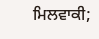ਮਿਲਵਾਕੀ;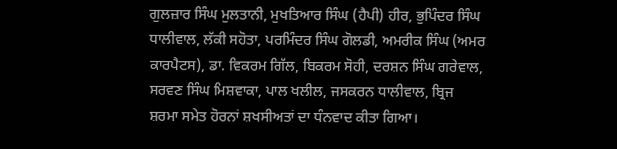ਗੁਲਜ਼ਾਰ ਸਿੰਘ ਮੁਲਤਾਨੀ, ਮੁਖਤਿਆਰ ਸਿੰਘ (ਹੈਪੀ) ਹੀਰ, ਭੁਪਿੰਦਰ ਸਿੰਘ ਧਾਲੀਵਾਲ, ਲੱਕੀ ਸਹੋਤਾ, ਪਰਮਿੰਦਰ ਸਿੰਘ ਗੋਲਡੀ, ਅਮਰੀਕ ਸਿੰਘ (ਅਮਰ ਕਾਰਪੈਟਸ), ਡਾ. ਵਿਕਰਮ ਗਿੱਲ, ਬਿਕਰਮ ਸੋਹੀ, ਦਰਸ਼ਨ ਸਿੰਘ ਗਰੇਵਾਲ, ਸਰਵਣ ਸਿੰਘ ਮਿਸ਼ਵਾਕਾ, ਪਾਲ ਖਲੀਲ, ਜਸਕਰਨ ਧਾਲੀਵਾਲ, ਬ੍ਰਿਜ ਸ਼ਰਮਾ ਸਮੇਤ ਹੋਰਨਾਂ ਸ਼ਖਸੀਅਤਾਂ ਦਾ ਧੰਨਵਾਦ ਕੀਤਾ ਗਿਆ।